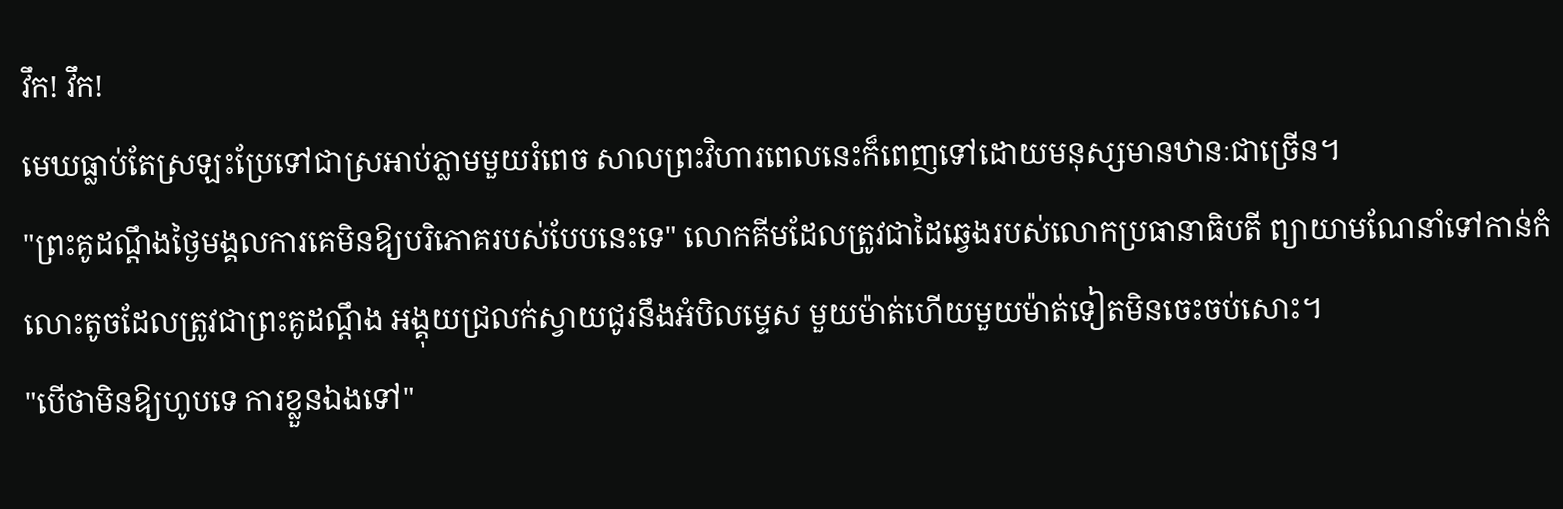វឹក! វឹក!
មេឃធ្លាប់តែស្រឡះប្រែទៅជាស្រអាប់ភ្លាមមួយរំពេច សាលព្រះវិហារពេលនេះក៏ពេញទៅដោយមនុស្សមានឋានៈជាច្រើន។
"ព្រះគូដណ្តឹងថ្ងៃមង្គលការគេមិនឱ្យបរិភោគរបស់បែបនេះទេ" លោកគីមដែលត្រូវជាដៃឆ្វេងរបស់លោកប្រធានាធិបតី ព្យាយាមណែនាំទៅកាន់កំលោះតូចដែលត្រូវជាព្រះគូដណ្ដឹង អង្គុយជ្រលក់ស្វាយជូរនឹងអំបិលម្ទេស មួយម៉ាត់ហើយមួយម៉ាត់ទៀតមិនចេះចប់សោះ។
"បើថាមិនឱ្យហូបទេ ការខ្លួនឯងទៅ"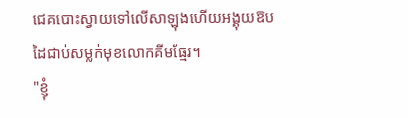ជេគបោះស្វាយទៅលើសាឡុងហើយអង្គុយឱបដៃជាប់សម្លក់មុខលោកគីមធ្មែរ។
"ខ្ញុំ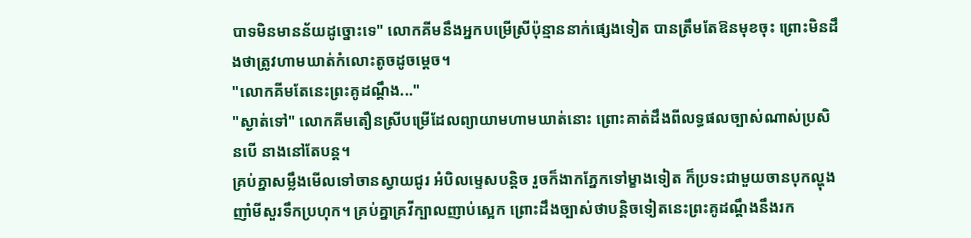បាទមិនមានន័យដូច្នោះទេ" លោកគីមនឹងអ្នកបម្រើស្រីប៉ុន្មាននាក់ផ្សេងទៀត បានត្រឹមតែឱនមុខចុះ ព្រោះមិនដឹងថាត្រូវហាមឃាត់កំលោះតូចដូចម្ដេច។
"លោកគីមតែនេះព្រះគូដណ្ដឹង..."
"ស្ងាត់ទៅ" លោកគីមតឿនស្រីបម្រើដែលព្យាយាមហាមឃាត់នោះ ព្រោះគាត់ដឹងពីលទ្ធផលច្បាស់ណាស់ប្រសិនបើ នាងនៅតែបន្ត។
គ្រប់គ្នាសម្លឹងមើលទៅចានស្វាយជូរ អំបិលម្ទេសបន្តិច រួចក៏ងាកភ្នែកទៅម្ខាងទៀត ក៏ប្រទះជាមួយចានបុកល្ហុង ញាំមីសួរទឹកប្រហុក។ គ្រប់គ្នាគ្រវីក្បាលញាប់ស្អេក ព្រោះដឹងច្បាស់ថាបន្តិចទៀតនេះព្រះគូដណ្ដឹងនឹងរក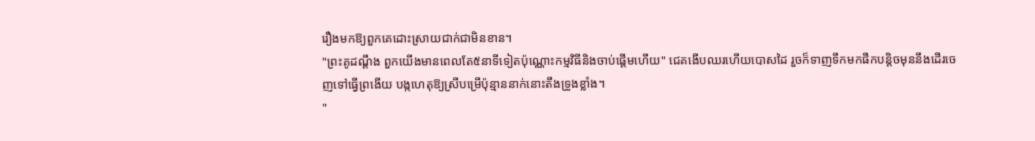រឿងមកឱ្យពួកគេដោះស្រាយជាក់ជាមិនខាន។
"ព្រះគូដណ្ដឹង ពួកយើងមានពេលតែ៥នាទីទៀតប៉ុណ្ណោះកម្មវិធីនិងចាប់ផ្ដើមហើយ" ជេគងើបឈរហើយបោសដៃ រួចក៏ទាញទឹកមកផឹកបន្តិចមុននឹងដើរចេញទៅធ្វើព្រងើយ បង្កហេតុឱ្យស្រីបម្រើប៉ុន្មាននាក់នោះតឹងទ្រូងខ្លាំង។
"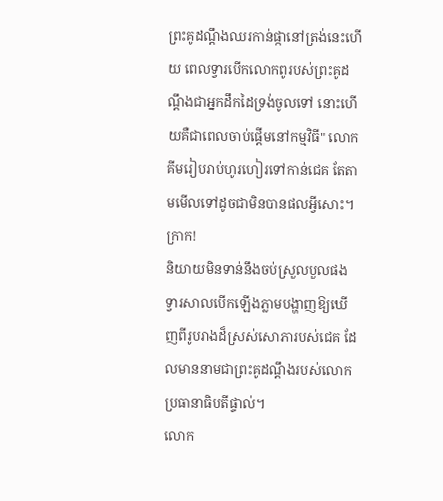ព្រះគូដណ្ដឹងឈរកាន់ផ្កានៅត្រង់នេះហើយ ពេលទ្វារបើកលោកពូរបស់ព្រះគូដណ្ដឹងជាអ្នកដឹកដៃទ្រង់ចូលទៅ នោះហើយគឺជាពេលចាប់ផ្ដើមនៅកម្មវិធី" លោកគីមរៀបរាប់ហូរហៀរទៅកាន់ជេគ តែតាមមើលទៅដូចជាមិនបានផលអ្វីសោះ។
ក្រាក!
និយាយមិនទាន់នឹងចប់ស្រួលបួលផង ទ្វារសាលបើកឡើងភ្លាមបង្ហាញឱ្យឃើញពីរូបរាងដ៏ស្រស់សោភារបស់ជេគ ដែលមាននាមជាព្រះគូដណ្ដឹងរបស់លោកប្រធានាធិបតីផ្ទាល់។
លោក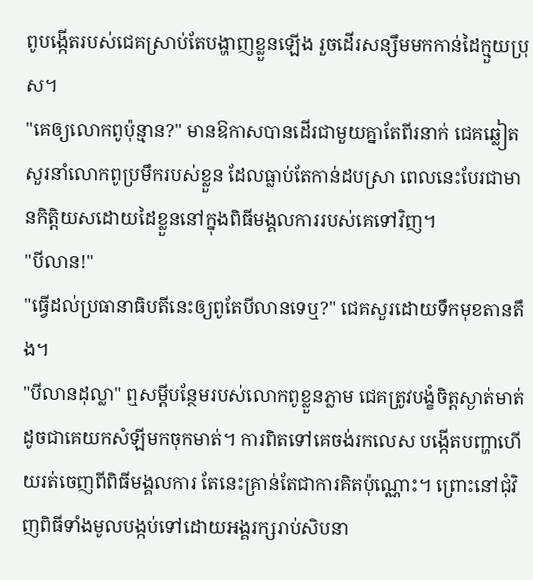ពូបង្កើតរបស់ជេគស្រាប់តែបង្ហាញខ្លួនឡើង រួចដើរសន្សឹមមកកាន់ដៃក្មួយប្រុស។
"គេឲ្យលោកពូប៉ុន្មាន?" មានឱកាសបានដើរជាមួយគ្នាតែពីរនាក់ ជេគឆ្លៀតសួរនាំលោកពូប្រមឹករបស់ខ្លួន ដែលធ្លាប់តែកាន់ដបស្រា ពេលនេះបែរជាមានកិត្តិយសដោយដៃខ្លួននៅក្នុងពិធីមង្គលការរបស់គេទៅវិញ។
"បីលាន!"
"ធ្វើដល់ប្រធានាធិបតីនេះឲ្យពូតែបីលានទេឬ?" ជេគសួរដោយទឹកមុខតានតឹង។
"បីលានដុល្លា" ឮសម្ដីបន្ថែមរបស់លោកពូខ្លួនភ្លាម ជេគត្រូវបង្ខំចិត្តស្ងាត់មាត់ដូចជាគេយកសំឡីមកចុកមាត់។ ការពិតទៅគេចង់រកលេស បង្កើតបញ្ហាហើយរត់ចេញពីពិធីមង្គលការ តែនេះគ្រាន់តែជាការគិតប៉ុណ្ណោះ។ ព្រោះនៅជុំវិញពិធីទាំងមូលបង្កប់ទៅដោយអង្គរក្សរាប់សិបនា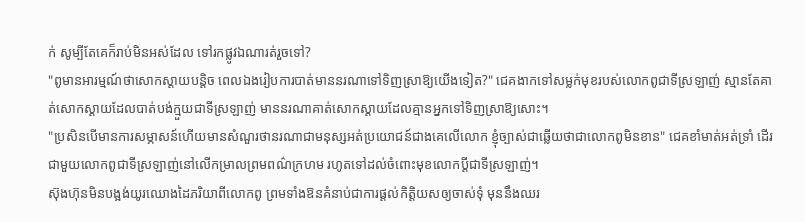ក់ សូម្បីតែគេក៏រាប់មិនអស់ដែល ទៅរកផ្លូវឯណារត់រួចទៅ?
"ពូមានអារម្មណ៍ថាសោកស្ដាយបន្តិច ពេលឯងរៀបការបាត់មាននរណាទៅទិញស្រាឱ្យយើងទៀត?" ជេគងាកទៅសម្លក់មុខរបស់លោកពូជាទីស្រឡាញ់ ស្មានតែគាត់សោកស្ដាយដែលបាត់បង់ក្មួយជាទីស្រឡាញ់ មាននរណាគាត់សោកស្ដាយដែលគ្មានអ្នកទៅទិញស្រាឱ្យសោះ។
"ប្រសិនបើមានការសម្ភាសន៍ហើយមានសំណួរថានរណាជាមនុស្សអត់ប្រយោជន៍ជាងគេលើលោក ខ្ញុំច្បាស់ជាឆ្លើយថាជាលោកពូមិនខាន" ជេគខាំមាត់អត់ទ្រាំ ដើរជាមួយលោកពូជាទីស្រឡាញ់នៅលើកម្រាលព្រមពណ៌ក្រហម រហូតទៅដល់ចំពោះមុខលោកប្ដីជាទីស្រឡាញ់។
ស៊ុងហ៊ុនមិនបង្អង់យូរឈោងដៃភរិយាពីលោកពូ ព្រមទាំងឱនគំនាប់ជាការផ្ដល់កិត្តិយសឲ្យចាស់ទុំ មុននឹងឈរ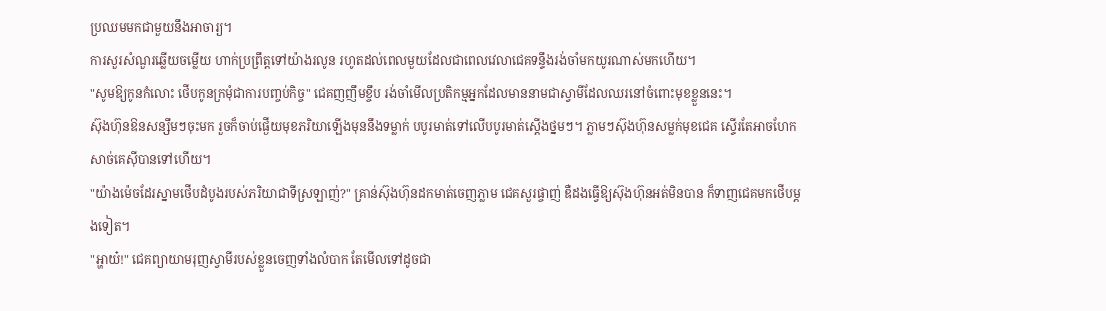ប្រឈមមកជាមួយនឹងអាចារ្យ។
ការសួរសំណួរឆ្លើយចម្លើយ ហាក់ប្រព្រឹត្តទៅយ៉ាងរលូន រហូតដល់ពេលមួយដែលជាពេលវេលាជេគទន្ទឹងរង់ចាំមកយូរណាស់មកហើយ។
"សូមឱ្យកូនកំលោះ ថើបកូនក្រមុំជាការបញ្ចប់កិច្ច" ជេគញញឹមខ្ចឹប រង់ចាំមើលប្រតិកម្មអ្នកដែលមាននាមជាស្វាមីដែលឈរនៅចំពោះមុខខ្លួននេះ។
ស៊ុងហ៊ុនឱនសន្សឹមៗចុះមក រួចក៏ចាប់ផ្ងើយមុខភរិយាឡើងមុននឹងទម្លាក់ បបូរមាត់ទៅលើបបូរមាត់ស្ដើងថ្នមៗ។ ភ្លាមៗស៊ុងហ៊ុនសម្លក់មុខជេគ ស្ទើរតែអាចហែកសាច់គេស៊ីបានទៅហើយ។
"យ៉ាងម៉េចដែរស្នាមថើបដំបូងរបស់ភរិយាជាទីស្រឡាញ់?" គ្រាន់ស៊ុងហ៊ុនដកមាត់ចេញភ្លាម ជេគសួរផ្ចាញ់ ឌឺដងធ្វើឱ្យស៊ុងហ៊ុនអត់មិនបាន ក៏ទាញជេគមកថើបម្ដងទៀត។
"អ្ហាយ៎!" ជេគព្យាយាមរុញស្វាមីរបស់ខ្លួនចេញទាំងលំបាក តែមើលទៅដូចជា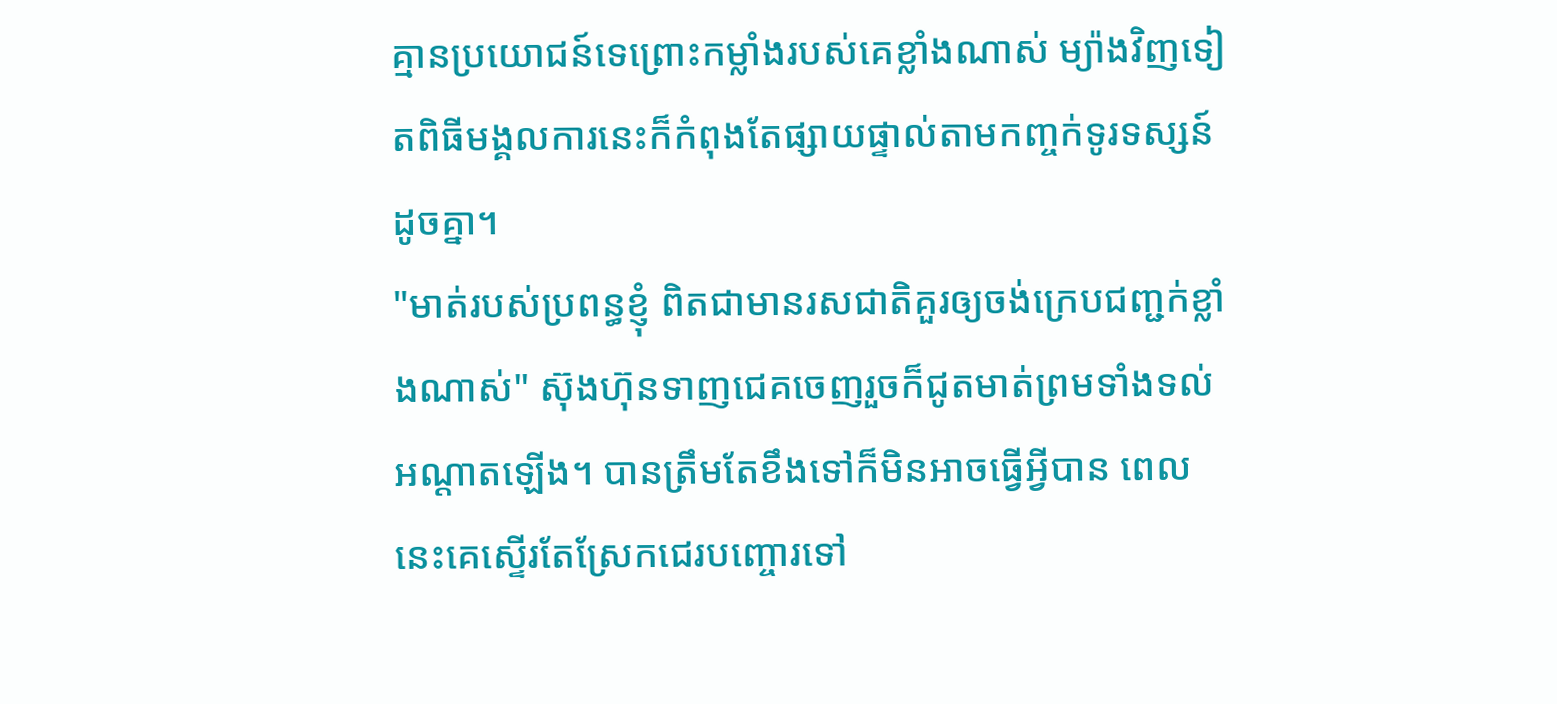គ្មានប្រយោជន៍ទេព្រោះកម្លាំងរបស់គេខ្លាំងណាស់ ម្យ៉ាងវិញទៀតពិធីមង្គលការនេះក៏កំពុងតែផ្សាយផ្ទាល់តាមកញ្ចក់ទូរទស្សន៍ដូចគ្នា។
"មាត់របស់ប្រពន្ធខ្ញុំ ពិតជាមានរសជាតិគួរឲ្យចង់ក្រេបជញ្ជក់ខ្លាំងណាស់" ស៊ុងហ៊ុនទាញជេគចេញរួចក៏ជូតមាត់ព្រមទាំងទល់អណ្ដាតឡើង។ បានត្រឹមតែខឹងទៅក៏មិនអាចធ្វើអ្វីបាន ពេលនេះគេស្ទើរតែស្រែកជេរបញ្ចោរទៅ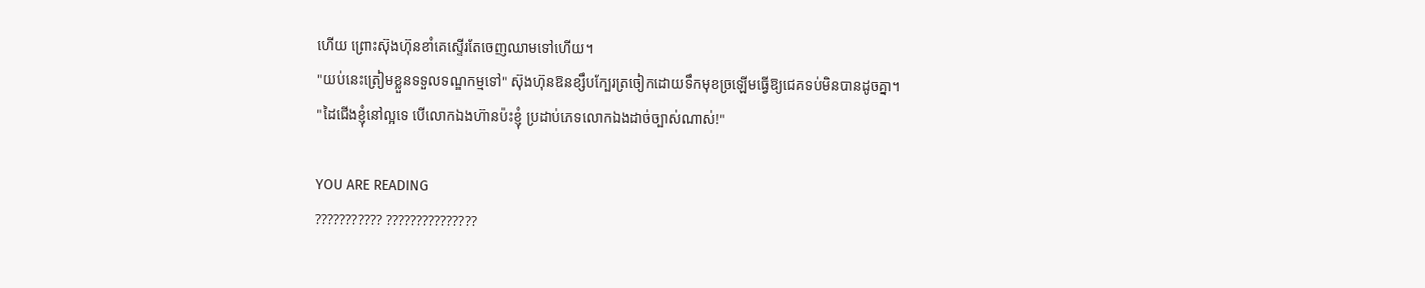ហើយ ព្រោះស៊ុងហ៊ុនខាំគេស្ទើរតែចេញឈាមទៅហើយ។
"យប់នេះត្រៀមខ្លួនទទួលទណ្ឌកម្មទៅ" ស៊ុងហ៊ុនឱនខ្សឹបក្បែរត្រចៀកដោយទឹកមុខច្រឡើមធ្វើឱ្យជេគទប់មិនបានដូចគ្នា។
"ដៃជើងខ្ញុំនៅល្អទេ បើលោកឯងហ៊ានប៉ះខ្ញុំ ប្រដាប់ភេទលោកឯងដាច់ច្បាស់ណាស់!"

YOU ARE READING
??????????? ???????????????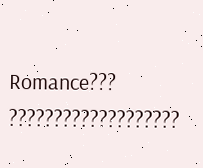Romance??? ???????????????????